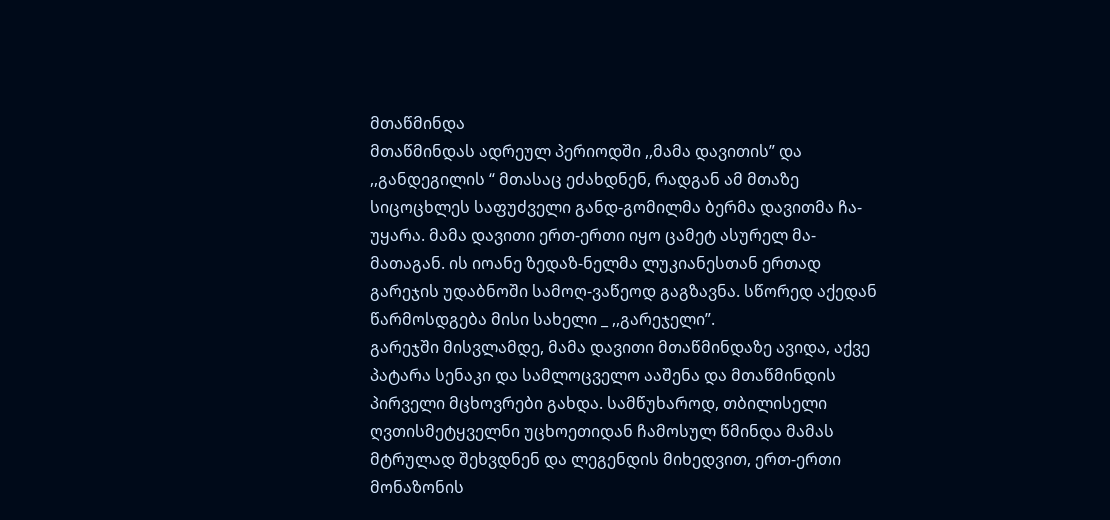მთაწმინდა
მთაწმინდას ადრეულ პერიოდში ,,მამა დავითის” და ,,განდეგილის “ მთასაც ეძახდნენ, რადგან ამ მთაზე სიცოცხლეს საფუძველი განდ-გომილმა ბერმა დავითმა ჩა-უყარა. მამა დავითი ერთ-ერთი იყო ცამეტ ასურელ მა-მათაგან. ის იოანე ზედაზ-ნელმა ლუკიანესთან ერთად გარეჯის უდაბნოში სამოღ-ვაწეოდ გაგზავნა. სწორედ აქედან წარმოსდგება მისი სახელი _ ,,გარეჯელი”.
გარეჯში მისვლამდე, მამა დავითი მთაწმინდაზე ავიდა, აქვე პატარა სენაკი და სამლოცველო ააშენა და მთაწმინდის პირველი მცხოვრები გახდა. სამწუხაროდ, თბილისელი ღვთისმეტყველნი უცხოეთიდან ჩამოსულ წმინდა მამას მტრულად შეხვდნენ და ლეგენდის მიხედვით, ერთ-ერთი მონაზონის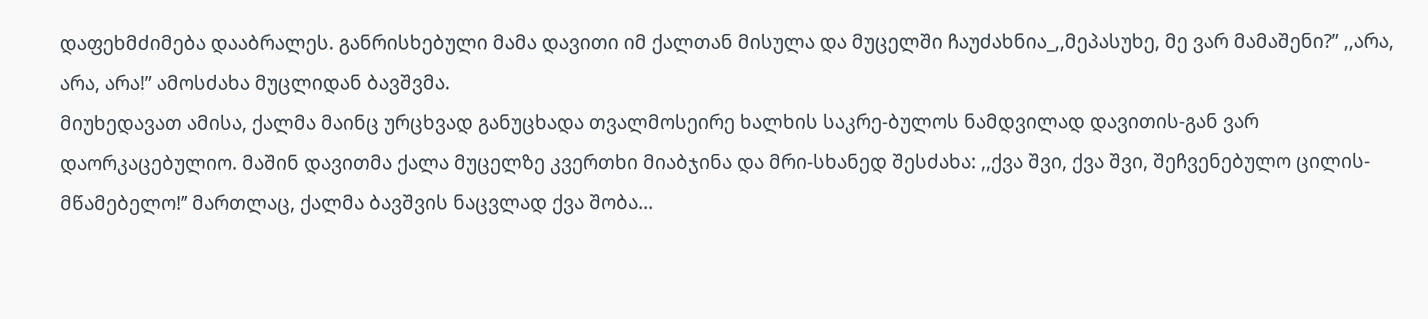დაფეხმძიმება დააბრალეს. განრისხებული მამა დავითი იმ ქალთან მისულა და მუცელში ჩაუძახნია_,,მეპასუხე, მე ვარ მამაშენი?” ,,არა, არა, არა!” ამოსძახა მუცლიდან ბავშვმა.
მიუხედავათ ამისა, ქალმა მაინც ურცხვად განუცხადა თვალმოსეირე ხალხის საკრე-ბულოს ნამდვილად დავითის-გან ვარ დაორკაცებულიო. მაშინ დავითმა ქალა მუცელზე კვერთხი მიაბჯინა და მრი-სხანედ შესძახა: ,,ქვა შვი, ქვა შვი, შეჩვენებულო ცილის-მწამებელო!’’ მართლაც, ქალმა ბავშვის ნაცვლად ქვა შობა...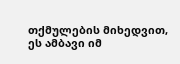თქმულების მიხედვით, ეს ამბავი იმ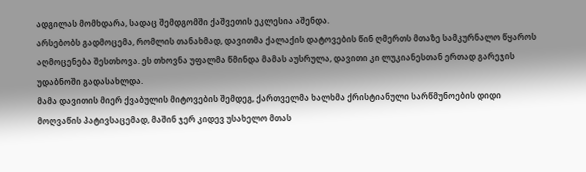ადგილას მომხდარა, სადაც შემდგომში ქაშვეთის ეკლესია აშენდა.
არსებობს გადმოცემა, რომლის თანახმად, დავითმა ქალაქის დატოვების წინ ღმერთს მთაზე სამკურნალო წყაროს აღმოცენება შესთხოვა. ეს თხოვნა უფალმა წმინდა მამას აუსრულა, დავითი კი ლუკიანესთან ერთად გარეჯის უდაბნოში გადასახლდა.
მამა დავითის მიერ ქვაბულის მიტოვების შემდეგ, ქართველმა ხალხმა ქრისტიანული სარწმუნოების დიდი მოღვაწის პატივსაცემად, მაშინ ჯერ კიდევ უსახელო მთას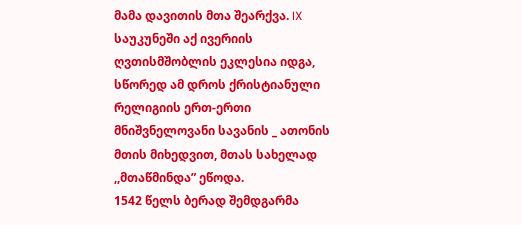მამა დავითის მთა შეარქვა. IX საუკუნეში აქ ივერიის ღვთისმშობლის ეკლესია იდგა, სწორედ ამ დროს ქრისტიანული რელიგიის ერთ-ერთი მნიშვნელოვანი სავანის _ ათონის მთის მიხედვით, მთას სახელად ,,მთაწმინდა” ეწოდა.
1542 წელს ბერად შემდგარმა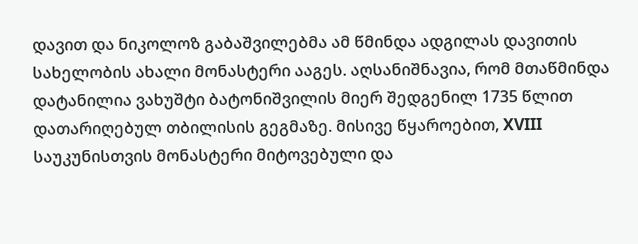დავით და ნიკოლოზ გაბაშვილებმა ამ წმინდა ადგილას დავითის სახელობის ახალი მონასტერი ააგეს. აღსანიშნავია, რომ მთაწმინდა დატანილია ვახუშტი ბატონიშვილის მიერ შედგენილ 1735 წლით დათარიღებულ თბილისის გეგმაზე. მისივე წყაროებით, XVIII საუკუნისთვის მონასტერი მიტოვებული და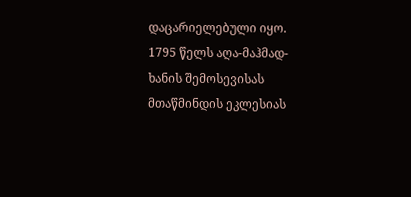დაცარიელებული იყო.
1795 წელს აღა-მაჰმად-ხანის შემოსევისას მთაწმინდის ეკლესიას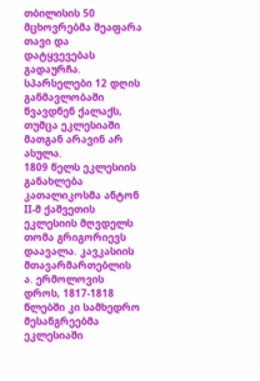თბილისის 50 მცხოვრებმა შეაფარა თავი და დატყვევებას გადაურჩა. სპარსელები 12 დღის განმავლობაში წვავდნენ ქალაქს, თუმცა ეკლესიაში მათგან არავინ არ ასულა.
1809 წელს ეკლესიის განახლება კათალიკოსმა ანტონ II-მ ქაშვეთის ეკლესიის მღვდელს თომა გრიგორიევს დაავალა. კავკასიის მთავარმართებლის ა. ერმოლოვის დროს, 1817-1818 წლებში კი სამხედრო მესანგრეებმა ეკლესიაში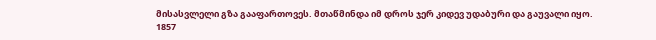მისასვლელი გზა გააფართოვეს. მთაწმინდა იმ დროს ჯერ კიდევ უდაბური და გაუვალი იყო.
1857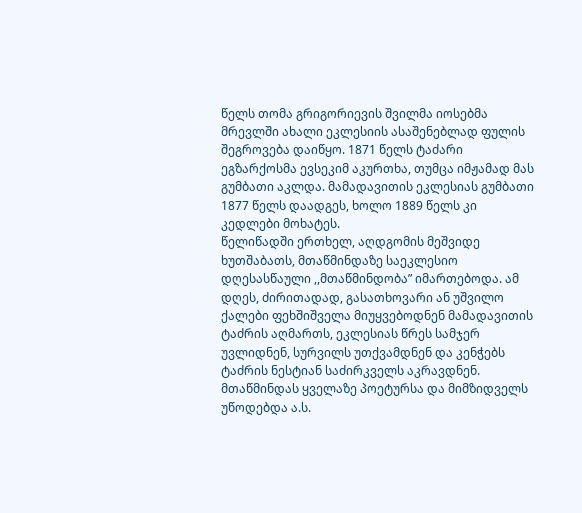წელს თომა გრიგორიევის შვილმა იოსებმა მრევლში ახალი ეკლესიის ასაშენებლად ფულის შეგროვება დაიწყო. 1871 წელს ტაძარი ეგზარქოსმა ევსეკიმ აკურთხა, თუმცა იმჟამად მას გუმბათი აკლდა. მამადავითის ეკლესიას გუმბათი 1877 წელს დაადგეს, ხოლო 1889 წელს კი კედლები მოხატეს.
წელიწადში ერთხელ, აღდგომის მეშვიდე ხუთშაბათს, მთაწმინდაზე საეკლესიო დღესასწაული ,,მთაწმინდობა” იმართებოდა. ამ დღეს, ძირითადად, გასათხოვარი ან უშვილო ქალები ფეხშიშველა მიუყვებოდნენ მამადავითის ტაძრის აღმართს, ეკლესიას წრეს სამჯერ უვლიდნენ, სურვილს უთქვამდნენ და კენჭებს ტაძრის ნესტიან საძირკველს აკრავდნენ.
მთაწმინდას ყველაზე პოეტურსა და მიმზიდველს უწოდებდა ა.ს.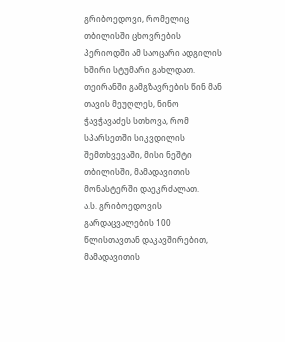გრიბოედოვი, რომელიც თბილისში ცხოვრების პერიოდში ამ საოცარი ადგილის ხშირი სტუმარი გახლდათ. თეირანში გამგზავრების წინ მან თავის მეუღლეს, ნინო ჭავჭავაძეს სთხოვა, რომ სპარსეთში სიკვდილის შემთხვევაში, მისი ნეშტი თბილისში, მამადავითის მონასტერში დაეკრძალათ.
ა.ს. გრიბოედოვის გარდაცვალების 100 წლისთავთან დაკავშირებით, მამადავითის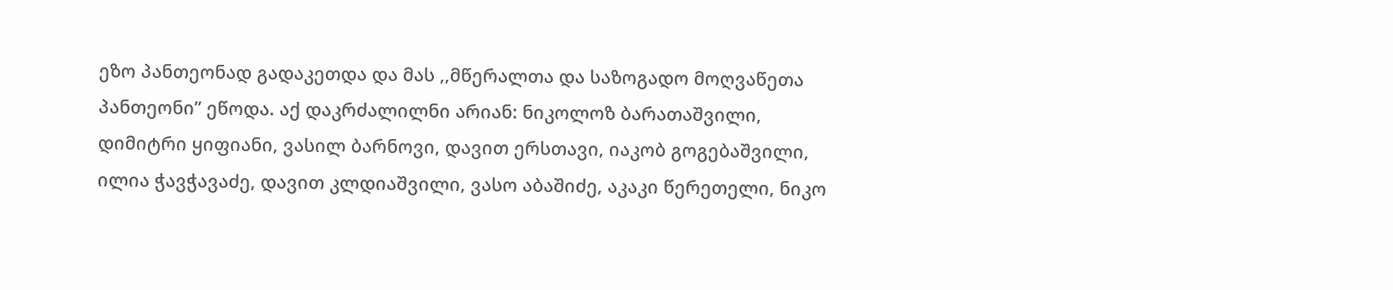ეზო პანთეონად გადაკეთდა და მას ,,მწერალთა და საზოგადო მოღვაწეთა პანთეონი” ეწოდა. აქ დაკრძალილნი არიან: ნიკოლოზ ბარათაშვილი, დიმიტრი ყიფიანი, ვასილ ბარნოვი, დავით ერსთავი, იაკობ გოგებაშვილი, ილია ჭავჭავაძე, დავით კლდიაშვილი, ვასო აბაშიძე, აკაკი წერეთელი, ნიკო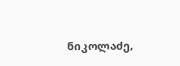ნიკოლაძე,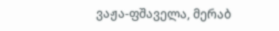ვაჟა-ფშაველა, მერაბ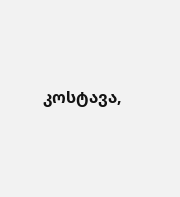კოსტავა,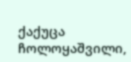ქაქუცა ჩოლოყაშვილი,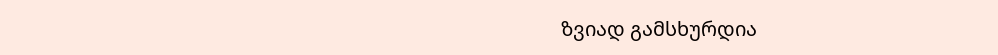ზვიად გამსხურდია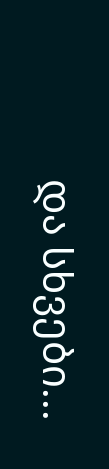და სხვები...